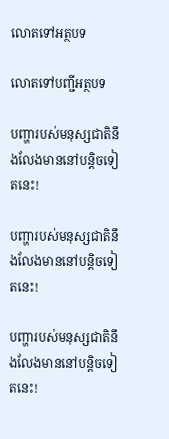លោតទៅអត្ថបទ

លោតទៅបញ្ជីអត្ថបទ

បញ្ហារបស់មនុស្សជាតិនឹងលែងមាននៅបន្ដិចទៀតនេះ!

បញ្ហារបស់មនុស្សជាតិនឹងលែងមាននៅបន្ដិចទៀតនេះ!

បញ្ហារបស់មនុស្សជាតិនឹងលែងមាននៅបន្ដិចទៀតនេះ!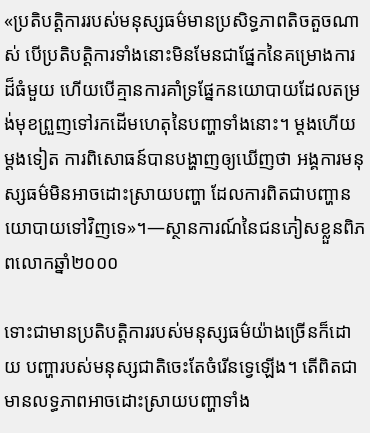«ប្រតិបត្ដិការរបស់មនុស្សធម៌មានប្រសិទ្ធភាពតិចតួចណាស់ បើប្រតិបត្ដិការទាំងនោះមិនមែនជាផ្នែកនៃគម្រោងការដ៏ធំមួយ ហើយបើគ្មានការគាំទ្រផ្នែកនយោបាយដែលតម្រង់មុខព្រួញទៅរកដើមហេតុនៃបញ្ហាទាំងនោះ។ ម្ដងហើយម្ដងទៀត ការពិសោធន៍បានបង្ហាញឲ្យឃើញថា អង្គការមនុស្សធម៌មិនអាចដោះស្រាយបញ្ហា ដែលការពិតជាបញ្ហានយោបាយទៅវិញទេ»។—ស្ថានការណ៍នៃជនភៀសខ្លួនពិភពលោកឆ្នាំ២០០០

ទោះជាមានប្រតិបត្ដិការរបស់មនុស្សធម៌យ៉ាងច្រើនក៏ដោយ បញ្ហារបស់មនុស្សជាតិចេះតែចំរើនទ្វេឡើង។ តើពិតជាមានលទ្ធភាពអាចដោះស្រាយបញ្ហាទាំង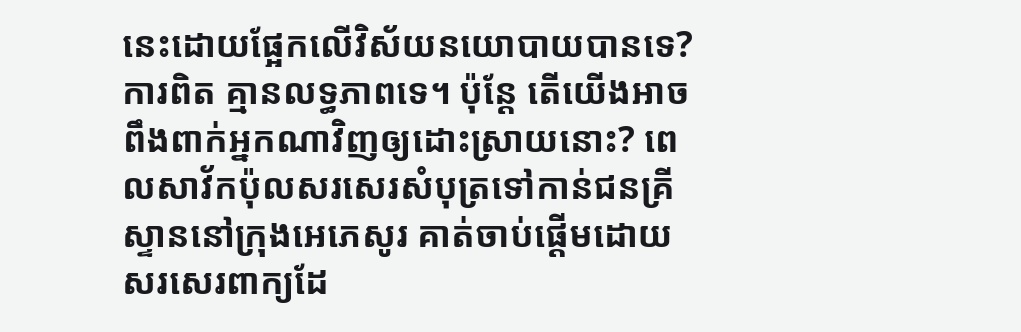នេះដោយផ្អែកលើវិស័យនយោបាយបានទេ? ការពិត គ្មានលទ្ធភាពទេ។ ប៉ុន្តែ តើយើងអាចពឹងពាក់អ្នកណាវិញឲ្យដោះស្រាយនោះ? ពេលសាវ័កប៉ុលសរសេរសំបុត្រទៅកាន់ជនគ្រីស្ទាននៅក្រុងអេភេសូរ គាត់ចាប់ផ្ដើមដោយសរសេរពាក្យដែ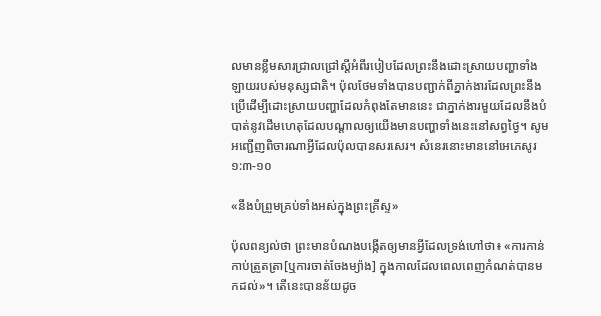លមានខ្លឹមសារជ្រាលជ្រៅស្តីអំពីរបៀបដែលព្រះនឹងដោះស្រាយបញ្ហាទាំងឡាយរបស់មនុស្សជាតិ។ ប៉ុលថែមទាំងបានបញ្ជាក់ពីភ្នាក់ងារដែលព្រះនឹងប្រើដើម្បីដោះស្រាយបញ្ហាដែលកំពុងតែមាននេះ ជាភ្នាក់ងារមួយដែលនឹងបំបាត់នូវដើមហេតុដែលបណ្ដាលឲ្យយើងមានបញ្ហាទាំងនេះនៅសព្វថ្ងៃ។ សូមអញ្ជើញពិចារណាអ្វីដែលប៉ុលបានសរសេរ។ សំនេរនោះមាននៅអេភេសូរ ១:៣-១០

«នឹងបំព្រួមគ្រប់ទាំងអស់ក្នុងព្រះគ្រីស្ទ»

ប៉ុលពន្យល់ថា ព្រះមានបំណងបង្កើតឲ្យមានអ្វីដែលទ្រង់ហៅថា៖ «ការកាន់កាប់ត្រួតត្រា[ឬការចាត់ចែងម្យ៉ាង] ក្នុងកាលដែលពេលពេញកំណត់បានមកដល់»។ តើនេះបានន័យដូច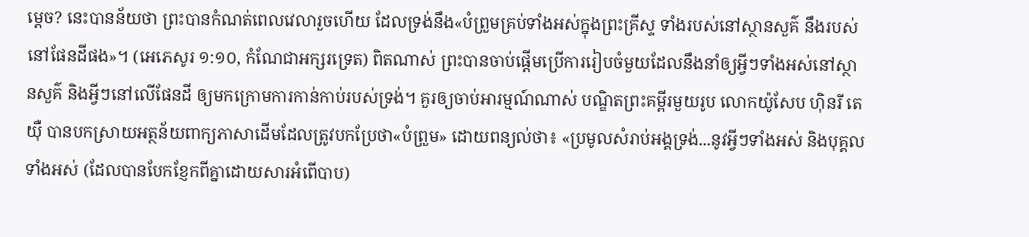ម្ដេច? នេះបានន័យថា ព្រះបានកំណត់ពេលវេលារួចហើយ ដែលទ្រង់នឹង«បំព្រួមគ្រប់ទាំងអស់ក្នុងព្រះគ្រីស្ទ ទាំងរបស់នៅស្ថានសួគ៌ នឹងរបស់នៅផែនដីផង»។ (អេភេសូរ ១:១០, កំណែជាអក្សរទ្រេត) ពិតណាស់ ព្រះបានចាប់ផ្ដើមប្រើការរៀបចំមួយដែលនឹងនាំឲ្យអ្វីៗទាំងអស់នៅស្ថានសួគ៌ និងអ្វីៗនៅលើផែនដី ឲ្យមកក្រោមការកាន់កាប់របស់ទ្រង់។ គួរឲ្យចាប់អារម្មណ៍ណាស់ បណ្ឌិតព្រះគម្ពីរមួយរូប លោកយ៉ូសែប ហ៊ិនរី តេយ៉ឺ បានបកស្រាយអត្ថន័យពាក្យភាសាដើមដែលត្រូវបកប្រែថា«បំព្រួម» ដោយពន្យល់ថា៖ «ប្រមូលសំរាប់អង្គទ្រង់...នូវអ្វីៗទាំងអស់ និងបុគ្គលទាំងអស់ (ដែលបានបែកខ្ញែកពីគ្នាដោយសារអំពើបាប)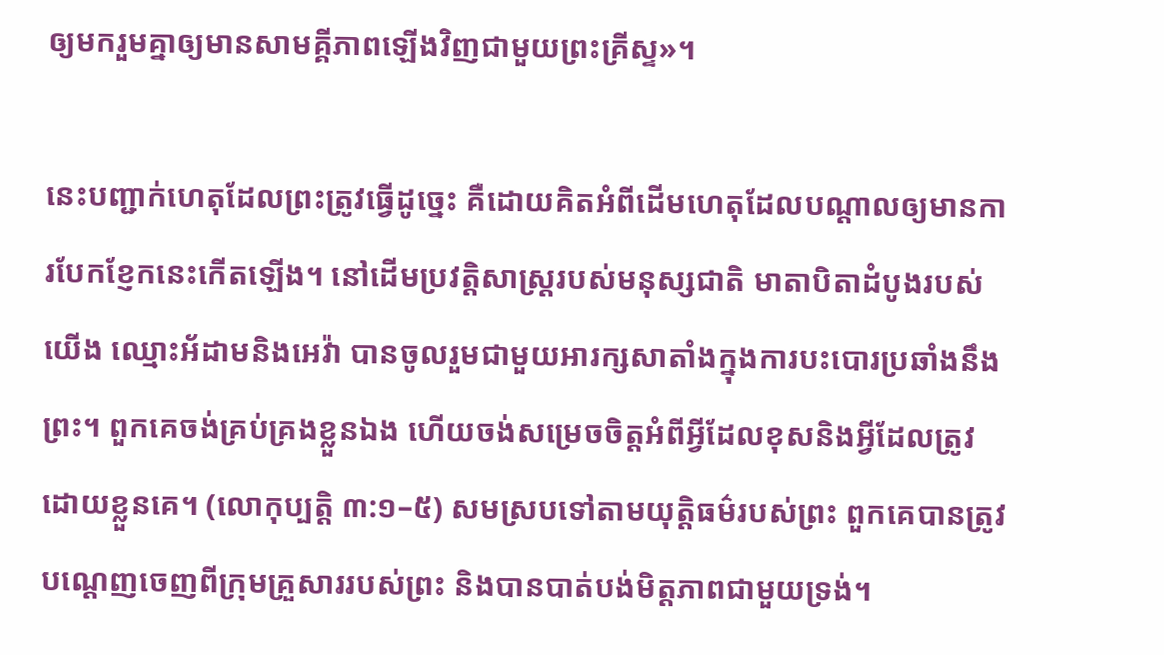ឲ្យមករួមគ្នាឲ្យមានសាមគ្គីភាពឡើងវិញជាមួយព្រះគ្រីស្ទ»។

នេះបញ្ជាក់ហេតុដែលព្រះត្រូវធ្វើដូច្នេះ គឺដោយគិតអំពីដើមហេតុដែលបណ្ដាលឲ្យមានការបែកខ្ញែកនេះកើតឡើង។ នៅដើមប្រវត្ដិសាស្ត្ររបស់មនុស្សជាតិ មាតាបិតាដំបូងរបស់យើង ឈ្មោះអ័ដាមនិងអេវ៉ា បានចូលរួមជាមួយអារក្សសាតាំងក្នុងការបះបោរប្រឆាំងនឹងព្រះ។ ពួកគេចង់គ្រប់គ្រងខ្លួនឯង ហើយចង់សម្រេចចិត្តអំពីអ្វីដែលខុសនិងអ្វីដែលត្រូវដោយខ្លួនគេ។ (លោកុប្បត្តិ ៣:១–៥) សមស្របទៅតាមយុត្ដិធម៌របស់ព្រះ ពួកគេបានត្រូវបណ្ដេញចេញពីក្រុមគ្រួសាររបស់ព្រះ និងបានបាត់បង់មិត្តភាពជាមួយទ្រង់។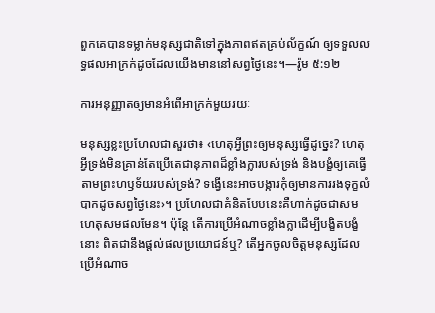ពួកគេបានទម្លាក់មនុស្សជាតិទៅក្នុងភាពឥតគ្រប់ល័ក្ខណ៍ ឲ្យទទួលលទ្ធផលអាក្រក់ដូចដែលយើងមាននៅសព្វថ្ងៃនេះ។—រ៉ូម ៥:១២

ការអនុញ្ញាតឲ្យមានអំពើអាក្រក់មួយរយៈ

មនុស្សខ្លះប្រហែលជាសួរថា៖ ‹ហេតុអ្វីព្រះឲ្យមនុស្សធ្វើដូច្នេះ? ហេតុអ្វីទ្រង់មិនគ្រាន់តែប្រើតេជានុភាពដ៏ខ្លាំងក្លារបស់ទ្រង់ និងបង្ខំឲ្យគេធ្វើតាមព្រះហឫទ័យរបស់ទ្រង់? ទង្វើនេះអាចបង្ការកុំឲ្យមានការរងទុក្ខលំបាកដូចសព្វថ្ងៃនេះ›។ ប្រហែលជាគំនិតបែបនេះគឺហាក់ដូចជាសមហេតុសមផលមែន។ ប៉ុន្តែ តើការប្រើអំណាចខ្លាំងក្លាដើម្បីបង្ខិតបង្ខំនោះ ពិតជានឹងផ្ដល់ផលប្រយោជន៍ឬ? តើអ្នកចូលចិត្តមនុស្សដែលប្រើអំណាច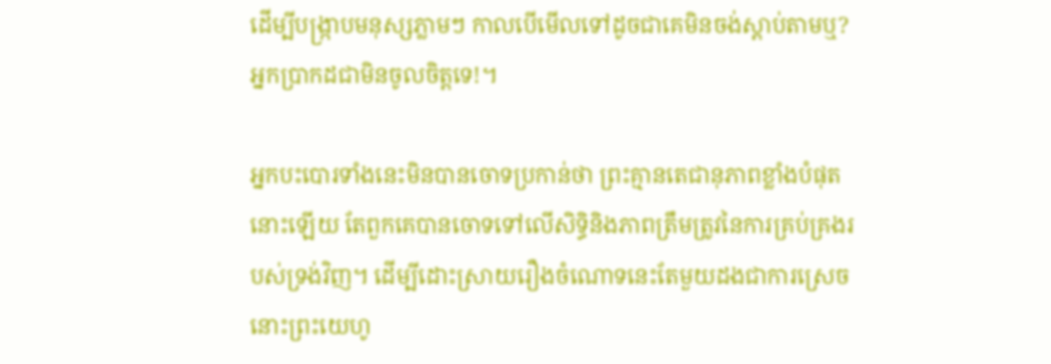ដើម្បីបង្ក្រាបមនុស្សភ្លាមៗ កាលបើមើលទៅដូចជាគេមិនចង់ស្ដាប់តាមឬ? អ្នកប្រាកដជាមិនចូលចិត្តទេ!។

អ្នកបះបោរទាំងនេះមិនបានចោទប្រកាន់ថា ព្រះគ្មានតេជានុភាពខ្លាំងបំផុតនោះឡើយ តែពួកគេបានចោទទៅលើសិទ្ធិនិងភាពត្រឹមត្រូវនៃការគ្រប់គ្រងរបស់ទ្រង់វិញ។ ដើម្បីដោះស្រាយរឿងចំណោទនេះតែមួយដងជាការស្រេច នោះព្រះយេហូ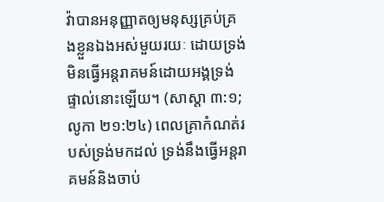វ៉ាបានអនុញ្ញាតឲ្យមនុស្សគ្រប់គ្រងខ្លួនឯងអស់មួយរយៈ ដោយទ្រង់មិនធ្វើអន្តរាគមន៍ដោយអង្គទ្រង់ផ្ទាល់នោះឡើយ។ (សាស្ដា ៣:១; លូកា ២១:២៤) ពេលគ្រាកំណត់របស់ទ្រង់មកដល់ ទ្រង់នឹងធ្វើអន្តរាគមន៍និងចាប់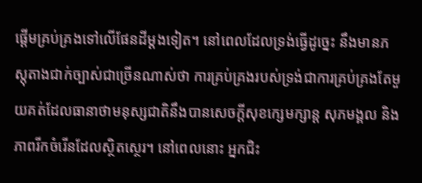ផ្ដើមគ្រប់គ្រងទៅលើផែនដីម្ដងទៀត។ នៅពេលដែលទ្រង់ធ្វើដូច្នេះ នឹងមានភស្តុតាងជាក់ច្បាស់ជាច្រើនណាស់ថា ការគ្រប់គ្រងរបស់ទ្រង់ជាការគ្រប់គ្រងតែមួយគត់ដែលធានាថាមនុស្សជាតិនឹងបានសេចក្ដីសុខក្សេមក្សាន្ត សុភមង្គល និងភាពរីកចំរើនដែលស្ថិតស្ថេរ។ នៅពេលនោះ អ្នកជិះ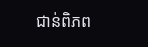ជាន់ពិភព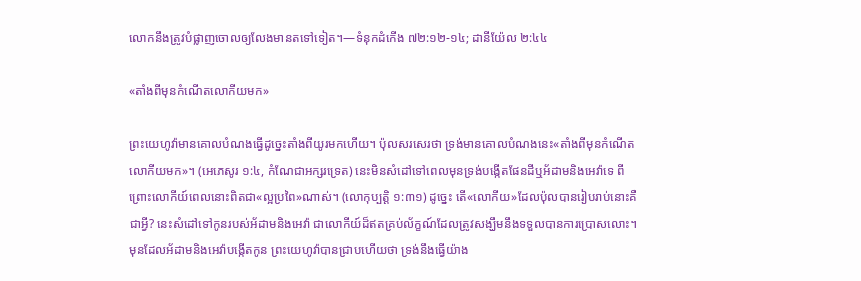លោកនឹងត្រូវបំផ្លាញចោលឲ្យលែងមានតទៅទៀត។—ទំនុកដំកើង ៧២:១២-១៤; ដានីយ៉ែល ២:៤៤

«តាំងពីមុនកំណើតលោកីយមក»

ព្រះយេហូវ៉ាមានគោលបំណងធ្វើដូច្នេះតាំងពីយូរមកហើយ។ ប៉ុលសរសេរថា ទ្រង់មានគោលបំណងនេះ«តាំងពីមុនកំណើតលោកីយមក»។ (អេភេសូរ ១:៤, កំណែជាអក្សរទ្រេត) នេះមិនសំដៅទៅពេលមុនទ្រង់បង្កើតផែនដីឬអ័ដាមនិងអេវ៉ាទេ ពីព្រោះលោកីយ៍ពេលនោះពិតជា«ល្អប្រពៃ»ណាស់។ (លោកុប្បត្តិ ១:៣១) ដូច្នេះ តើ«លោកីយ»ដែលប៉ុលបានរៀបរាប់នោះគឺជាអ្វី? នេះសំដៅទៅកូនរបស់អ័ដាមនិងអេវ៉ា ជាលោកីយ៍ដ៏ឥតគ្រប់ល័ក្ខណ៍ដែលត្រូវសង្ឃឹមនឹងទទួលបានការប្រោសលោះ។ មុនដែលអ័ដាមនិងអេវ៉ាបង្កើតកូន ព្រះយេហូវ៉ាបានជ្រាបហើយថា ទ្រង់នឹងធ្វើយ៉ាង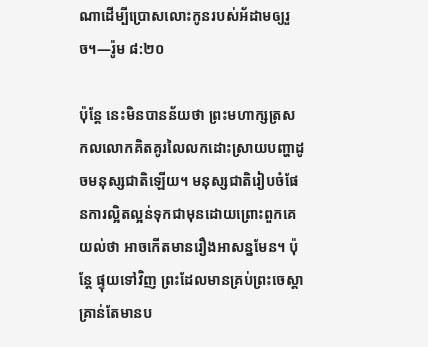ណាដើម្បីប្រោសលោះកូនរបស់អ័ដាមឲ្យរួច។—រ៉ូម ៨:២០

ប៉ុន្តែ នេះមិនបានន័យថា ព្រះមហាក្សត្រសកលលោកគិតគូរលៃលកដោះស្រាយបញ្ហាដូចមនុស្សជាតិឡើយ។ មនុស្សជាតិរៀបចំផែនការល្អិតល្អន់ទុកជាមុនដោយព្រោះពួកគេយល់ថា អាចកើតមានរឿងអាសន្នមែន។ ប៉ុន្តែ ផ្ទុយទៅវិញ ព្រះដែលមានគ្រប់ព្រះចេស្ដាគ្រាន់តែមានប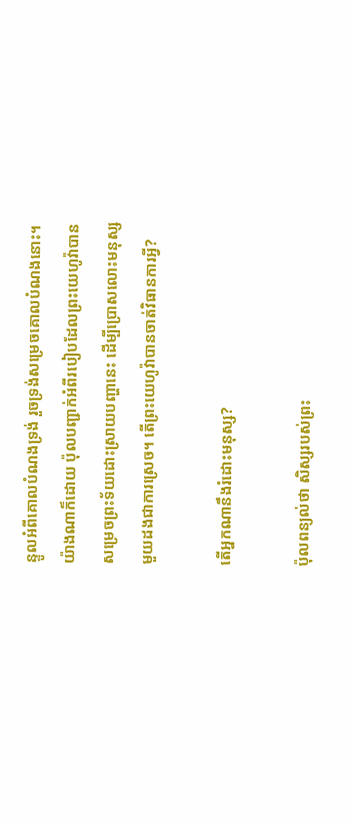ន្ទូលអំពីគោលបំណងទ្រង់ រួចទ្រង់សម្រេចគោលបំណងនោះ។ យ៉ាងណាក៏ដោយ ប៉ុលបញ្ជាក់អំពីរបៀបដែលព្រះយេហូវ៉ាបានសម្រេចព្រះទ័យដោះស្រាយបញ្ហានេះ ដើម្បីប្រោសលោះមនុស្សមួយដងជាការស្រេច។ តើព្រះយេហូវ៉ាបានចាត់វិធានការអ្វី?

តើអ្នកណានឹងរំដោះមនុស្ស?

ប៉ុលពន្យល់ថា សិស្សរបស់ព្រះ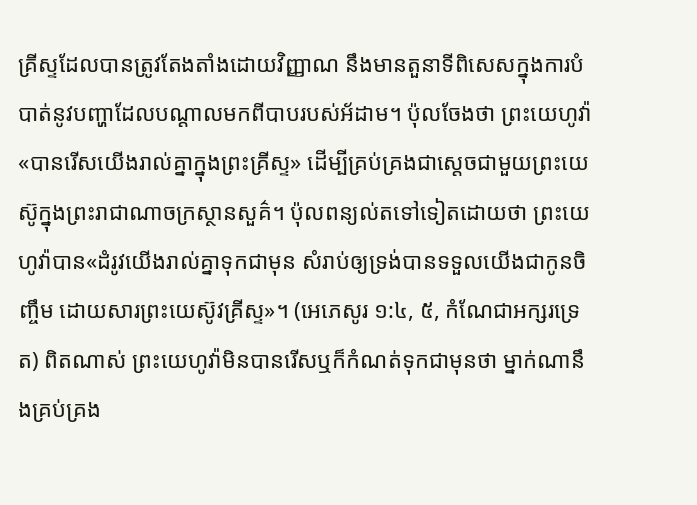គ្រីស្ទដែលបានត្រូវតែងតាំងដោយវិញ្ញាណ នឹងមានតួនាទីពិសេសក្នុងការបំបាត់នូវបញ្ហាដែលបណ្ដាលមកពីបាបរបស់អ័ដាម។ ប៉ុលចែងថា ព្រះយេហូវ៉ា«បានរើសយើងរាល់គ្នាក្នុងព្រះគ្រីស្ទ» ដើម្បីគ្រប់គ្រងជាស្តេចជាមួយព្រះយេស៊ូក្នុងព្រះរាជាណាចក្រស្ថានសួគ៌។ ប៉ុលពន្យល់តទៅទៀតដោយថា ព្រះយេហូវ៉ាបាន«ដំរូវយើងរាល់គ្នាទុកជាមុន សំរាប់ឲ្យទ្រង់បានទទួលយើងជាកូនចិញ្ចឹម ដោយសារព្រះយេស៊ូវគ្រីស្ទ»។ (អេភេសូរ ១:៤, ៥, កំណែជាអក្សរទ្រេត) ពិតណាស់ ព្រះយេហូវ៉ាមិនបានរើសឬក៏កំណត់ទុកជាមុនថា ម្នាក់ណានឹងគ្រប់គ្រង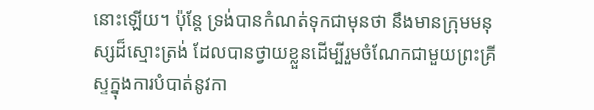នោះឡើយ។ ប៉ុន្តែ ទ្រង់បានកំណត់ទុកជាមុនថា នឹងមានក្រុមមនុស្សដ៏ស្មោះត្រង់ ដែលបានថ្វាយខ្លួនដើម្បីរួមចំណែកជាមួយព្រះគ្រីស្ទក្នុងការបំបាត់នូវកា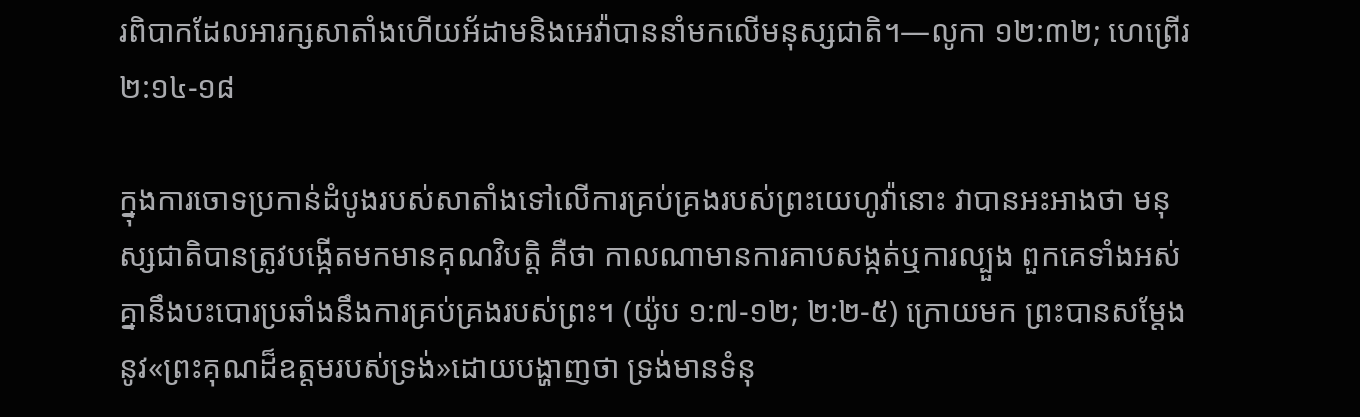រពិបាកដែលអារក្សសាតាំងហើយអ័ដាមនិងអេវ៉ាបាននាំមកលើមនុស្សជាតិ។—លូកា ១២:៣២; ហេព្រើរ ២:១៤-១៨

ក្នុងការចោទប្រកាន់ដំបូងរបស់សាតាំងទៅលើការគ្រប់គ្រងរបស់ព្រះយេហូវ៉ានោះ វាបានអះអាងថា មនុស្សជាតិបានត្រូវបង្កើតមកមានគុណវិបត្ដិ គឺថា កាលណាមានការគាបសង្កត់ឬការល្បួង ពួកគេទាំងអស់គ្នានឹងបះបោរប្រឆាំងនឹងការគ្រប់គ្រងរបស់ព្រះ។ (យ៉ូប ១:៧-១២; ២:២-៥) ក្រោយមក ព្រះបានសម្ដែងនូវ«ព្រះគុណដ៏ឧត្តមរបស់ទ្រង់»ដោយបង្ហាញថា ទ្រង់មានទំនុ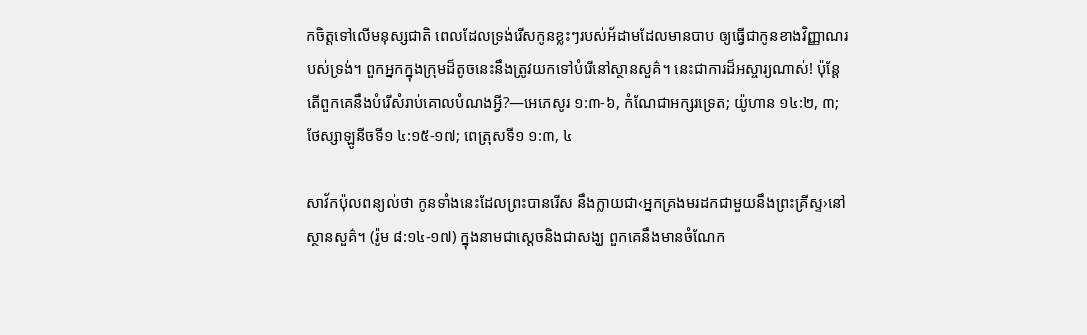កចិត្តទៅលើមនុស្សជាតិ ពេលដែលទ្រង់រើសកូនខ្លះៗរបស់អ័ដាមដែលមានបាប ឲ្យធ្វើជាកូនខាងវិញ្ញាណរបស់ទ្រង់។ ពួកអ្នកក្នុងក្រុមដ៏តូចនេះនឹងត្រូវយកទៅបំរើនៅស្ថានសួគ៌។ នេះជាការដ៏អស្ចារ្យណាស់! ប៉ុន្តែតើពួកគេនឹងបំរើសំរាប់គោលបំណងអ្វី?—អេភេសូរ ១:៣-៦, កំណែជាអក្សរទ្រេត; យ៉ូហាន ១៤:២, ៣; ថែស្សាឡូនីចទី១ ៤:១៥-១៧; ពេត្រុសទី១ ១:៣, ៤

សាវ័កប៉ុលពន្យល់ថា កូនទាំងនេះដែលព្រះបានរើស នឹងក្លាយជា‹អ្នកគ្រងមរដកជាមួយនឹងព្រះគ្រីស្ទ›នៅស្ថានសួគ៌។ (រ៉ូម ៨:១៤-១៧) ក្នុងនាមជាស្តេចនិងជាសង្ឃ ពួកគេនឹងមានចំណែក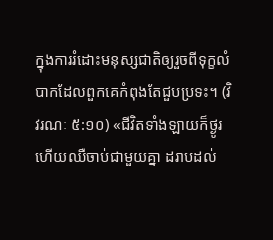ក្នុងការរំដោះមនុស្សជាតិឲ្យរួចពីទុក្ខលំបាកដែលពួកគេកំពុងតែជួបប្រទះ។ (វិវរណៈ ៥:១០) «ជីវិតទាំងឡាយក៏ថ្ងូរ ហើយឈឺចាប់ជាមួយគ្នា ដរាបដល់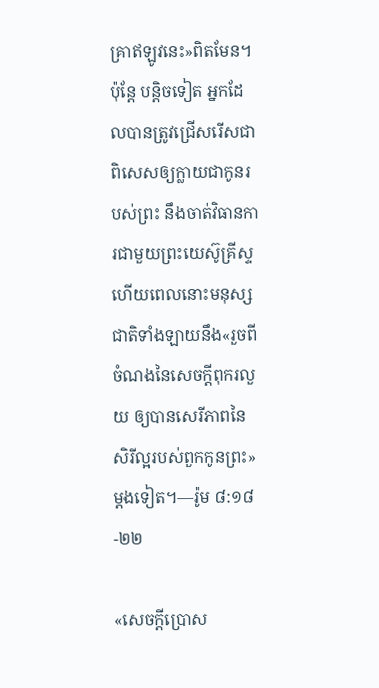គ្រាឥឡូវនេះ»ពិតមែន។ ប៉ុន្តែ បន្ដិចទៀត អ្នកដែលបានត្រូវជ្រើសរើសជាពិសេសឲ្យក្លាយជាកូនរបស់ព្រះ នឹងចាត់វិធានការជាមួយព្រះយេស៊ូគ្រីស្ទ ហើយពេលនោះមនុស្សជាតិទាំងឡាយនឹង«រួចពីចំណងនៃសេចក្ដីពុករលួយ ឲ្យបានសេរីភាពនៃសិរីល្អរបស់ពួកកូនព្រះ»ម្ដងទៀត។—រ៉ូម ៨:១៨-២២

«សេចក្ដីប្រោស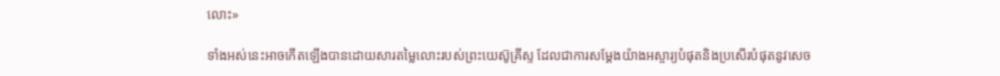លោះ»

ទាំងអស់នេះអាចកើតឡើងបានដោយសារតម្លៃលោះរបស់ព្រះយេស៊ូគ្រីស្ទ ដែលជាការសម្ដែងយ៉ាងអស្ចារ្យបំផុតនិងប្រសើរបំផុតនូវសេច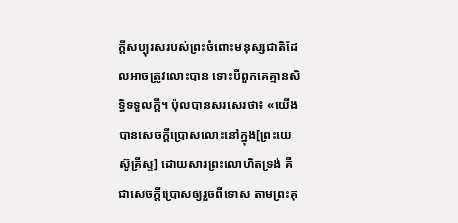ក្ដីសប្បុរសរបស់ព្រះចំពោះមនុស្សជាតិដែលអាចត្រូវលោះបាន ទោះបីពួកគេគ្មានសិទ្ធិទទួលក្ដី។ ប៉ុលបានសរសេរថា៖ «យើងបានសេចក្ដីប្រោសលោះនៅក្នុង[ព្រះយេស៊ូគ្រីស្ទ] ដោយសារព្រះលោហិតទ្រង់ គឺជាសេចក្ដីប្រោសឲ្យរួចពីទោស តាមព្រះគុ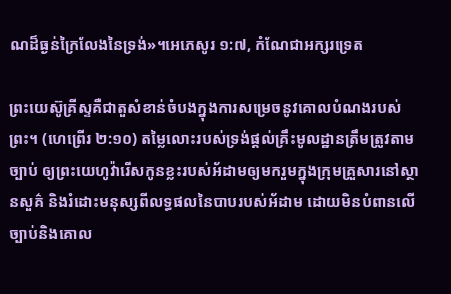ណដ៏ធ្ងន់ក្រៃលែងនៃទ្រង់»។អេភេសូរ ១:៧, កំណែជាអក្សរទ្រេត

ព្រះយេស៊ូគ្រីស្ទគឺជាតួសំខាន់ចំបងក្នុងការសម្រេចនូវគោលបំណងរបស់ព្រះ។ (ហេព្រើរ ២:១០) តម្លៃលោះរបស់ទ្រង់ផ្ដល់គ្រឹះមូលដ្ឋានត្រឹមត្រូវតាមច្បាប់ ឲ្យព្រះយេហូវ៉ារើសកូនខ្លះរបស់អ័ដាមឲ្យមករួមក្នុងក្រុមគ្រួសារនៅស្ថានសួគ៌ និងរំដោះមនុស្សពីលទ្ធផលនៃបាបរបស់អ័ដាម ដោយមិនបំពានលើច្បាប់និងគោល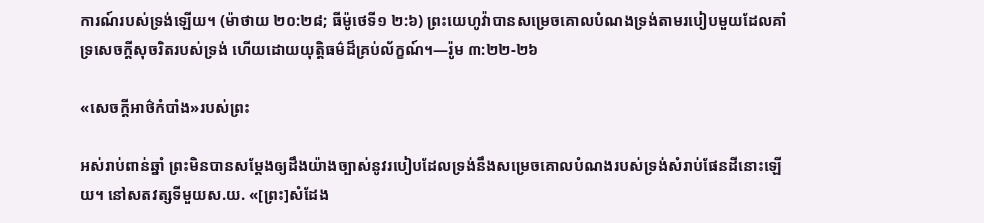ការណ៍របស់ទ្រង់ឡើយ។ (ម៉ាថាយ ២០:២៨; ធីម៉ូថេទី១ ២:៦) ព្រះយេហូវ៉ាបានសម្រេចគោលបំណងទ្រង់តាមរបៀបមួយដែលគាំទ្រសេចក្ដីសុចរិតរបស់ទ្រង់ ហើយដោយយុត្ដិធម៌ដ៏គ្រប់ល័ក្ខណ៍។—រ៉ូម ៣:២២-២៦

«សេចក្ដីអាថ៌កំបាំង»របស់ព្រះ

អស់រាប់ពាន់ឆ្នាំ ព្រះមិនបានសម្ដែងឲ្យដឹងយ៉ាងច្បាស់នូវរបៀបដែលទ្រង់នឹងសម្រេចគោលបំណងរបស់ទ្រង់សំរាប់ផែនដីនោះឡើយ។ នៅសតវត្សទីមួយស.យ. «[ព្រះ]សំដែង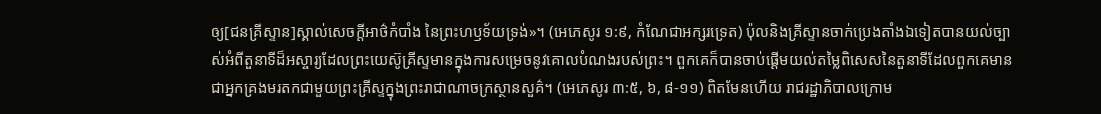ឲ្យ[ជនគ្រីស្ទាន]ស្គាល់សេចក្ដីអាថ៌កំបាំង នៃព្រះហឫទ័យទ្រង់»។ (អេភេសូរ ១:៩, កំណែជាអក្សរទ្រេត) ប៉ុលនិងគ្រីស្ទានចាក់ប្រេងតាំងឯទៀតបានយល់ច្បាស់អំពីតួនាទីដ៏អស្ចារ្យដែលព្រះយេស៊ូគ្រីស្ទមានក្នុងការសម្រេចនូវគោលបំណងរបស់ព្រះ។ ពួកគេក៏បានចាប់ផ្ដើមយល់តម្លៃពិសេសនៃតួនាទីដែលពួកគេមានជាអ្នកគ្រងមរតកជាមួយព្រះគ្រីស្ទក្នុងព្រះរាជាណាចក្រស្ថានសួគ៌។ (អេភេសូរ ៣:៥, ៦, ៨-១១) ពិតមែនហើយ រាជរដ្ឋាភិបាលក្រោម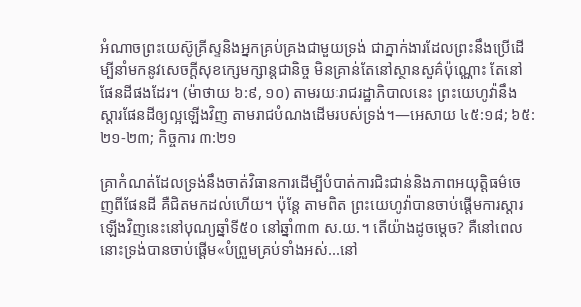អំណាចព្រះយេស៊ូគ្រីស្ទនិងអ្នកគ្រប់គ្រងជាមួយទ្រង់ ជាភ្នាក់ងារដែលព្រះនឹងប្រើដើម្បីនាំមកនូវសេចក្ដីសុខក្សេមក្សាន្តជានិច្ច មិនគ្រាន់តែនៅស្ថានសួគ៌ប៉ុណ្ណោះ តែនៅផែនដីផងដែរ។ (ម៉ាថាយ ៦:៩, ១០) តាមរយៈរាជរដ្ឋាភិបាលនេះ ព្រះយេហូវ៉ានឹងស្ដារផែនដីឲ្យល្អឡើងវិញ តាមរាជបំណងដើមរបស់ទ្រង់។—អេសាយ ៤៥:១៨; ៦៥:២១-២៣; កិច្ចការ ៣:២១

គ្រាកំណត់ដែលទ្រង់នឹងចាត់វិធានការដើម្បីបំបាត់ការជិះជាន់និងភាពអយុត្ដិធម៌ចេញពីផែនដី គឺជិតមកដល់ហើយ។ ប៉ុន្តែ តាមពិត ព្រះយេហូវ៉ាបានចាប់ផ្ដើមការស្ដារឡើងវិញនេះនៅបុណ្យឆ្នាំទី៥០ នៅឆ្នាំ៣៣ ស.យ.។ តើយ៉ាងដូចម្ដេច? គឺនៅពេលនោះទ្រង់បានចាប់ផ្ដើម«បំព្រួមគ្រប់ទាំងអស់...នៅ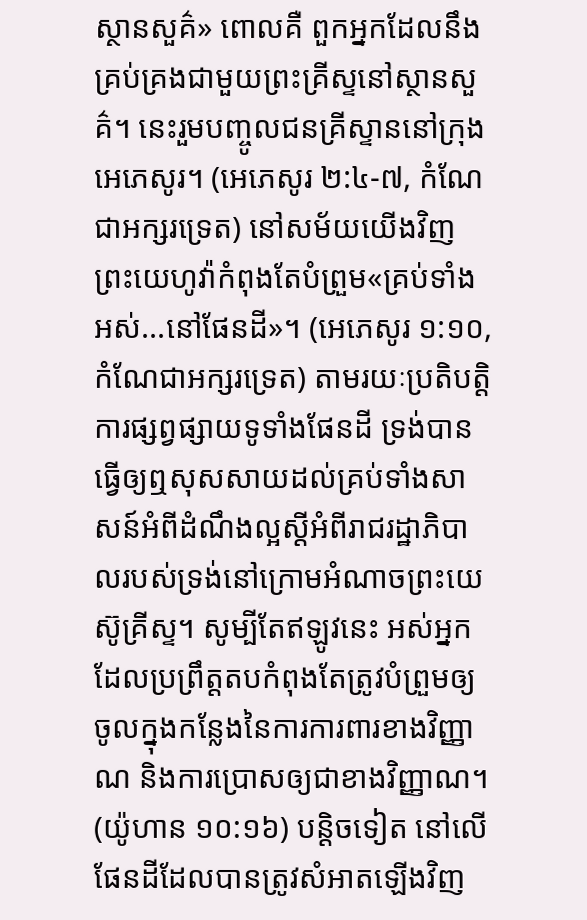ស្ថានសួគ៌» ពោលគឺ ពួកអ្នកដែលនឹងគ្រប់គ្រងជាមួយព្រះគ្រីស្ទនៅស្ថានសួគ៌។ នេះរួមបញ្ចូលជនគ្រីស្ទាននៅក្រុងអេភេសូរ។ (អេភេសូរ ២:៤-៧, កំណែជាអក្សរទ្រេត) នៅសម័យយើងវិញ ព្រះយេហូវ៉ាកំពុងតែបំព្រួម«គ្រប់ទាំងអស់...នៅផែនដី»។ (អេភេសូរ ១:១០, កំណែជាអក្សរទ្រេត) តាមរយៈប្រតិបត្ដិការផ្សព្វផ្សាយទូទាំងផែនដី ទ្រង់បានធ្វើឲ្យឮសុសសាយដល់គ្រប់ទាំងសាសន៍អំពីដំណឹងល្អស្តីអំពីរាជរដ្ឋាភិបាលរបស់ទ្រង់នៅក្រោមអំណាចព្រះយេស៊ូគ្រីស្ទ។ សូម្បីតែឥឡូវនេះ អស់អ្នកដែលប្រព្រឹត្តតបកំពុងតែត្រូវបំព្រួមឲ្យចូលក្នុងកន្លែងនៃការការពារខាងវិញ្ញាណ និងការប្រោសឲ្យជាខាងវិញ្ញាណ។ (យ៉ូហាន ១០:១៦) បន្ដិចទៀត នៅលើផែនដីដែលបានត្រូវសំអាតឡើងវិញ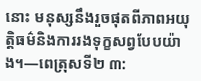នោះ មនុស្សនឹងរួចផុតពីភាពអយុត្ដិធម៌និងការរងទុក្ខសព្វបែបយ៉ាង។—ពេត្រុសទី២ ៣: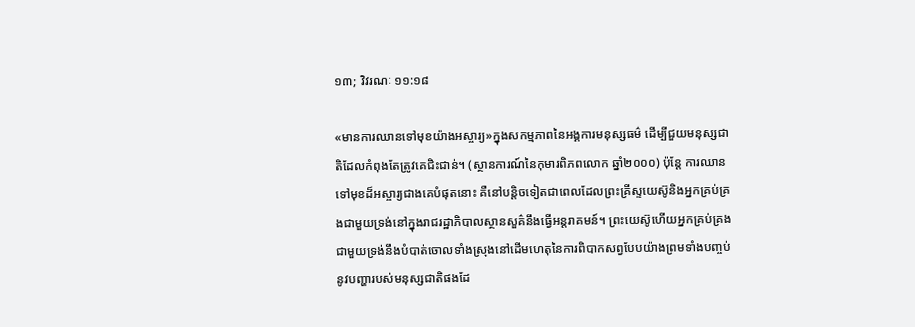១៣; វិវរណៈ ១១:១៨

«មានការឈានទៅមុខយ៉ាងអស្ចារ្យ»ក្នុងសកម្មភាពនៃអង្គការមនុស្សធម៌ ដើម្បីជួយមនុស្សជាតិដែលកំពុងតែត្រូវគេជិះជាន់។ (ស្ថានការណ៍នៃកុមារពិភពលោក ឆ្នាំ២០០០) ប៉ុន្តែ ការឈានទៅមុខដ៏អស្ចារ្យជាងគេបំផុតនោះ គឺនៅបន្ដិចទៀតជាពេលដែលព្រះគ្រីស្ទយេស៊ូនិងអ្នកគ្រប់គ្រងជាមួយទ្រង់នៅក្នុងរាជរដ្ឋាភិបាលស្ថានសួគ៌នឹងធ្វើអន្តរាគមន៍។ ព្រះយេស៊ូហើយអ្នកគ្រប់គ្រងជាមួយទ្រង់នឹងបំបាត់ចោលទាំងស្រុងនៅដើមហេតុនៃការពិបាកសព្វបែបយ៉ាងព្រមទាំងបញ្ចប់នូវបញ្ហារបស់មនុស្សជាតិផងដែ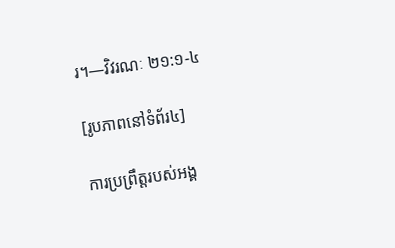រ។—វិវរណៈ ២១:១-៤

[រូបភាពនៅទំព័រ៤]

ការប្រព្រឹត្តរបស់អង្គ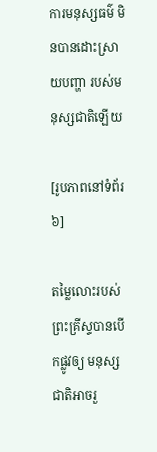ការមនុស្សធម៌ មិនបានដោះស្រាយបញ្ហា របស់មនុស្សជាតិឡើយ

[រូបភាពនៅទំព័រ៦]

តម្លៃលោះរបស់ព្រះគ្រីស្ទបានបើកផ្លូវឲ្យ មនុស្សជាតិអាចរួ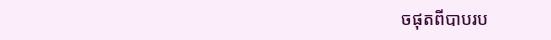ចផុតពីបាបរប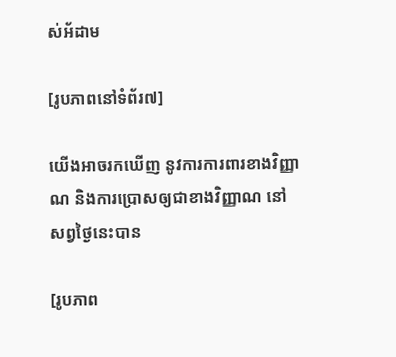ស់អ័ដាម

[រូបភាពនៅទំព័រ៧]

យើងអាចរកឃើញ នូវការការពារខាងវិញ្ញាណ និងការប្រោសឲ្យជាខាងវិញ្ញាណ នៅសព្វថ្ងៃនេះបាន

[រូបភាព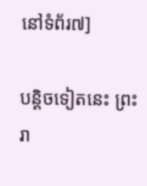នៅទំព័រ៧]

បន្ដិចទៀតនេះ ព្រះរា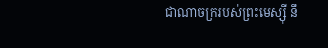ជាណាចក្ររបស់ព្រះមេស្ស៊ី នឹ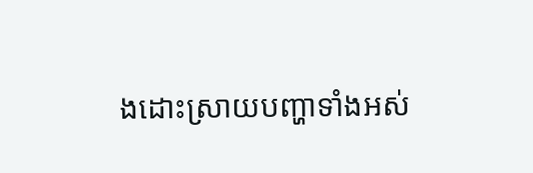ងដោះស្រាយបញ្ហាទាំងអស់